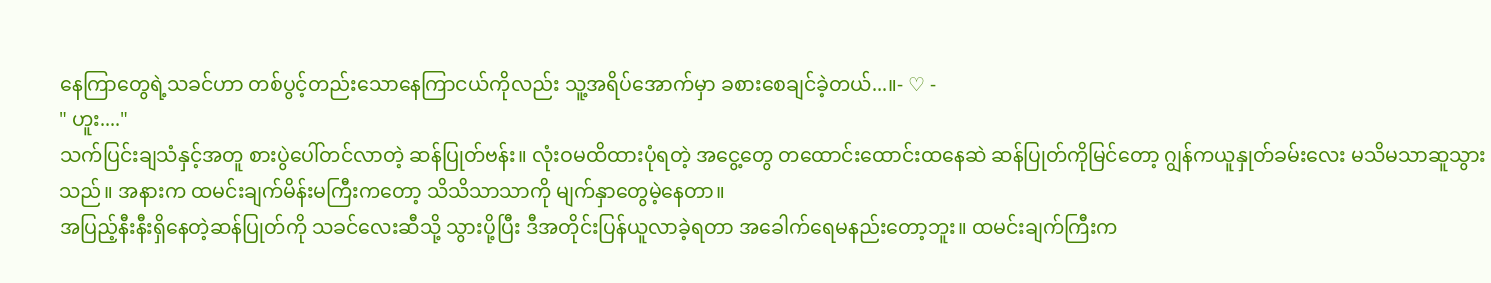နေကြာတွေရဲ့သခင်ဟာ တစ်ပွင့်တည်းသောနေကြာငယ်ကိုလည်း သူ့အရိပ်အောက်မှာ ခစားစေချင်ခဲ့တယ်...။- ♡ -
" ဟူး...."
သက်ပြင်းချသံနှင့်အတူ စားပွဲပေါ်တင်လာတဲ့ ဆန်ပြုတ်ဗန်း။ လုံးဝမထိထားပုံရတဲ့ အငွေ့တွေ တထောင်းထောင်းထနေဆဲ ဆန်ပြုတ်ကိုမြင်တော့ ဂျွန်ကယူနှုတ်ခမ်းလေး မသိမသာဆူသွားသည်။ အနားက ထမင်းချက်မိန်းမကြီးကတော့ သိသိသာသာကို မျက်နှာတွေမဲ့နေတာ။
အပြည့်နီးနီးရှိနေတဲ့ဆန်ပြုတ်ကို သခင်လေးဆီသို့ သွားပို့ပြီး ဒီအတိုင်းပြန်ယူလာခဲ့ရတာ အခေါက်ရေမနည်းတော့ဘူး။ ထမင်းချက်ကြီးက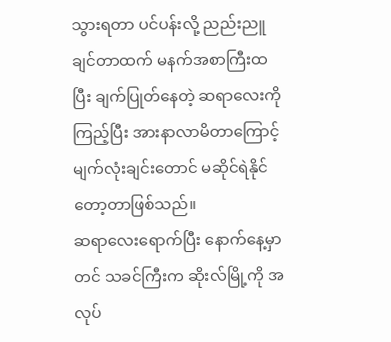သွားရတာ ပင်ပန်းလို့ ညည်းညူချင်တာထက် မနက်အစာကြီးထပြီး ချက်ပြုတ်နေတဲ့ ဆရာလေးကိုကြည့်ပြီး အားနာလာမိတာကြောင့် မျက်လုံးချင်းတောင် မဆိုင်ရဲနိုင်တော့တာဖြစ်သည်။
ဆရာလေးရောက်ပြီး နောက်နေ့မှာတင် သခင်ကြီးက ဆိုးလ်မြို့ကို အလုပ်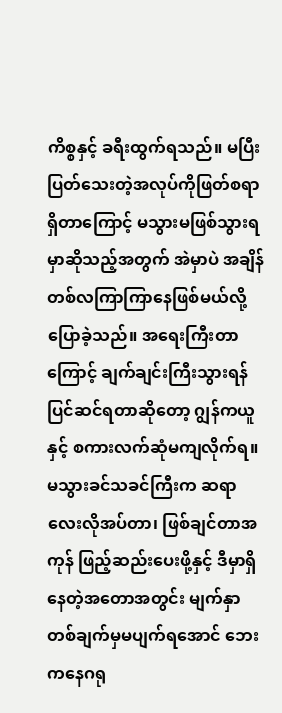ကိစ္စနှင့် ခရီးထွက်ရသည်။ မပြီးပြတ်သေးတဲ့အလုပ်ကိုဖြတ်စရာရှိတာကြောင့် မသွားမဖြစ်သွားရမှာဆိုသည့်အတွက် အဲမှာပဲ အချိန်တစ်လကြာကြာနေဖြစ်မယ်လို့ ပြောခဲ့သည်။ အရေးကြီးတာကြောင့် ချက်ချင်းကြီးသွားရန်ပြင်ဆင်ရတာဆိုတော့ ဂျွန်ကယူနှင့် စကားလက်ဆုံမကျလိုက်ရ။
မသွားခင်သခင်ကြီးက ဆရာလေးလိုအပ်တာ၊ ဖြစ်ချင်တာအကုန် ဖြည့်ဆည်းပေးဖို့နှင့် ဒီမှာရှိနေတဲ့အတောအတွင်း မျက်နှာတစ်ချက်မှမပျက်ရအောင် ဘေးကနေဂရု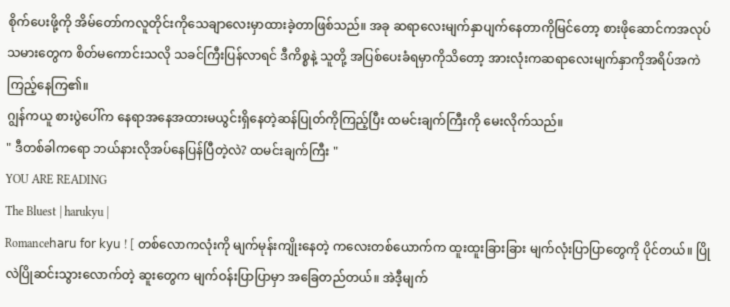စိုက်ပေးဖို့ကို အိမ်တော်ကလူတိုင်းကိုသေချာလေးမှာထားခဲ့တာဖြစ်သည်။ အခု ဆရာလေးမျက်နှာပျက်နေတာကိုမြင်တော့ စားဖိုဆောင်ကအလုပ်သမားတွေက စိတ်မကောင်းသလို သခင်ကြီးပြန်လာရင် ဒီကိစ္စနဲ့ သူတို့ အပြစ်ပေးခံရမှာကိုသိတော့ အားလုံးကဆရာလေးမျက်နှာကိုအရိပ်အကဲကြည့်နေကြ၏။
ဂျွန်ကယူ စားပွဲပေါ်က နေရာအနေအထားမယွင်းရှိနေတဲ့ဆန်ပြုတ်ကိုကြည့်ပြီး ထမင်းချက်ကြီးကို မေးလိုက်သည်။
" ဒီတစ်ခါကရော ဘယ်နားလိုအပ်နေပြန်ပြီတဲ့လဲ? ထမင်းချက်ကြီး "
YOU ARE READING
The Bluest | harukyu |
Romance𝗁𝖺𝗋𝗎 𝖿𝗈𝗋 𝗄𝗒𝗎 ! [ တစ်လောကလုံးကို မျက်မုန်းကျိုးနေတဲ့ ကလေးတစ်ယောက်က ထူးထူးခြားခြား မျက်လုံးပြာပြာတွေကို ပိုင်တယ်။ ပြိုလဲပြိုဆင်းသွားလောက်တဲ့ ဆူးတွေက မျက်ဝန်းပြာပြာမှာ အခြေတည်တယ်။ အဲဒီ့မျက်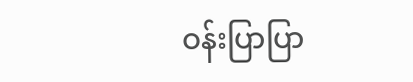ဝန်းပြာပြာ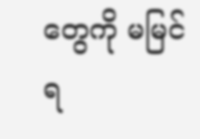တွေကို မမြင်ရ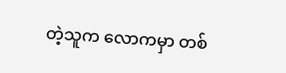တဲ့သူက လောကမှာ တစ်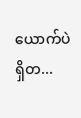ယောက်ပဲရှိတ...